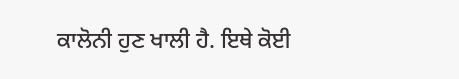ਕਾਲੋਨੀ ਹੁਣ ਖਾਲੀ ਹੈ. ਇਥੇ ਕੋਈ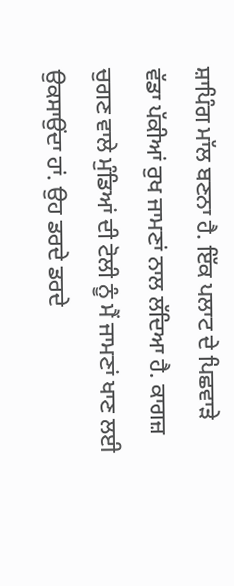ਸ਼ਾਪਿੰਗ ਮਾੱਲ ਬਣਨਾ ਹੈ. ਇੱਕ ਪਲਾਟ ਦੇ ਪਿਛਵਾੜੇ ਵੱਡਾ ਪੱਕੀਆਂ ਰੁਖ ਜਾਮਣਾਂ ਨਾਲ ਲੱਦਿਆ ਹੈ. ਕਾਗਜ਼ ਚੁਗਣ ਵਾਲੇ ਮੁੰਡਿਆਂ ਦੀ ਟੋਲੀ ਨੂੰ ਮੈਂ ਜਾਮਣਾਂ ਖਾਣ ਲਈ ਉਕਸਾਉਂਦਾ ਹਾਂ. ਉਹ ਡਰਦੇ ਡਰਦੇ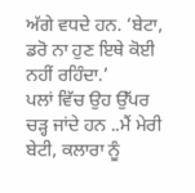ਅੱਗੇ ਵਧਦੇ ਹਨ. ‘ਬੇਟਾ, ਡਰੋ ਨਾ ਹੁਣ ਇਥੇ ਕੋਈ ਨਹੀਂ ਰਹਿੰਦਾ.’
ਪਲਾਂ ਵਿੱਚ ਉਹ ਉੱਪਰ ਚੜ੍ਹ ਜਾਂਦੇ ਹਨ ..ਮੈਂ ਮੇਰੀ ਬੇਟੀ, ਕਲਾਰਾ ਨੂੰ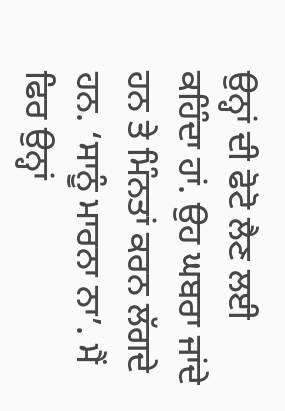ਉਨ੍ਹਾਂ ਦੀ ਫੋਟੋ ਲੈਣ ਲਈ ਕਹਿੰਦਾ ਹਾਂ. ਉਹ ਘਬਰਾ ਜਾਂਦੇ ਹਨ ਤੇ ਮਿੰਨਤਾਂ ਕਰਨ ਲੱਗਦੇ ਹਨ. ‘ਸਾਨੂੰ ਮਾਰਨਾ ਨਾ’. ਮੈਂ ਫਿਰ ਉਨ੍ਹਾਂ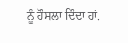ਨੂੰ ਹੌਸਲਾ ਦਿੰਦਾ ਹਾਂ.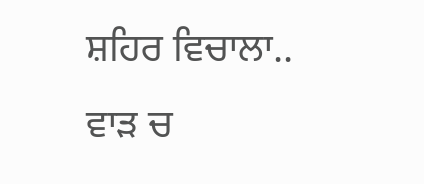ਸ਼ਹਿਰ ਵਿਚਾਲਾ..
ਵਾੜ ਚ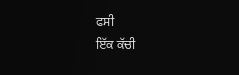ਫਸੀ
ਇੱਕ ਕੱਚੀ